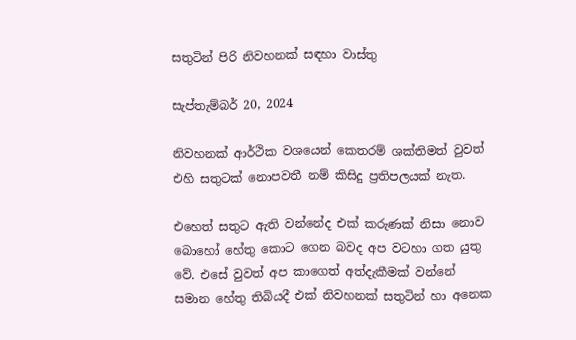සතුටින් පිරි නිවහනක් සඳහා වාස්තු

සැප්තැම්බර් 20, 2024

නිවහනක් ආර්ථික වශයෙන් කෙතරම් ශක්තිමත් වුවත් එහි සතුටක් නොපවතී නම් කිසිදු ප්‍රතිපලයක් නැත.

එහෙත් සතුට ඇති වන්නේද එක් කරුණක් නිසා නොව බොහෝ හේතු කොට ගෙන බවද අප වටහා ගත යුතු වේ. එසේ වුවත් අප කාගෙත් අත්දැකීමක් වන්නේ සමාන හේතු තිබියදී එක් නිවහනක් සතුටින් හා අනෙක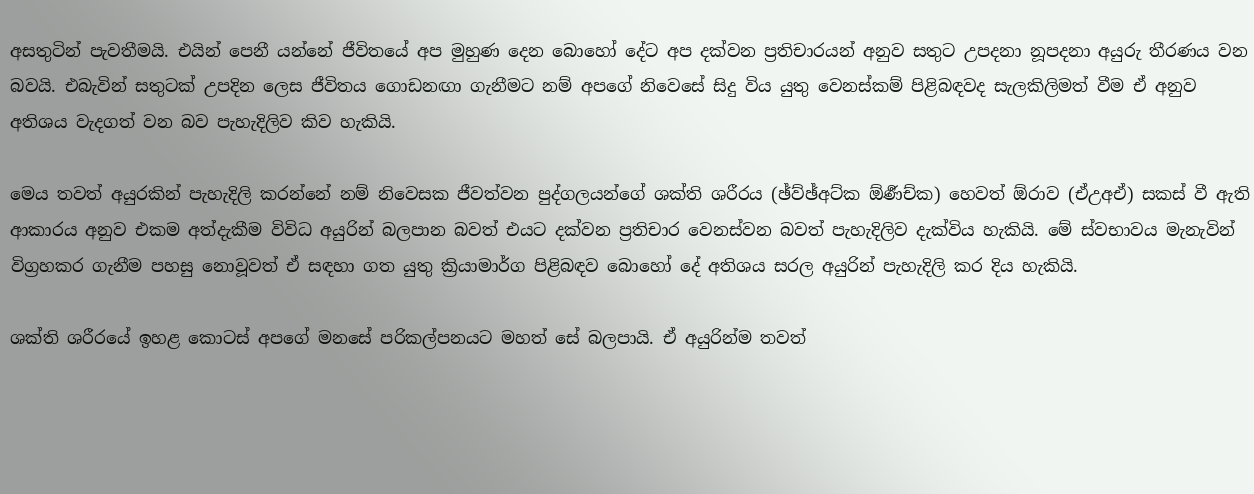අසතුටින් පැවතීමයි. එයින් පෙනී යන්නේ ජීවිතයේ අප මුහුණ දෙන බොහෝ දේට අප දක්වන ප්‍රතිචාරයන් අනුව සතුට උපදනා නූපදනා අයුරු තීරණය වන බවයි. එබැවින් සතුටක් උපදින ලෙස ජීවිතය ගොඩනඟා ගැනීමට නම් අපගේ නිවෙසේ සිදු විය යුතු වෙනස්කම් පිළිබඳවද සැලකිලිමත් වීම ඒ අනුව අතිශය වැදගත් වන බව පැහැදිලිව කිව හැකියි.

මෙය තවත් අයුරකින් පැහැදිලි කරන්නේ නම් නිවෙසක ජීවත්වන පුද්ගලයන්ගේ ශක්ති ශරීරය (ඡ්ව්ඡ්අට්ක ඕර්‍ණච්ක) හෙවත් ඕරාව (ඒඋඅඒ) සකස් වී ඇති ආකාරය අනුව එකම අත්දැකීම විවිධ අයුරින් බලපාන බවත් එයට දක්වන ප්‍රතිචාර වෙනස්වන බවත් පැහැදිලිව දැක්විය හැකියි. මේ ස්වභාවය මැනැවින් විග්‍රහකර ගැනීම පහසු නොවූවත් ඒ සඳහා ගත යුතු ක්‍රියාමාර්ග පිළිබඳව බොහෝ දේ අතිශය සරල අයුරින් පැහැදිලි කර දිය හැකියි.

ශක්ති ශරීරයේ ඉහළ කොටස් අපගේ මනසේ පරිකල්පනයට මහත් සේ බලපායි. ඒ අයුරින්ම තවත්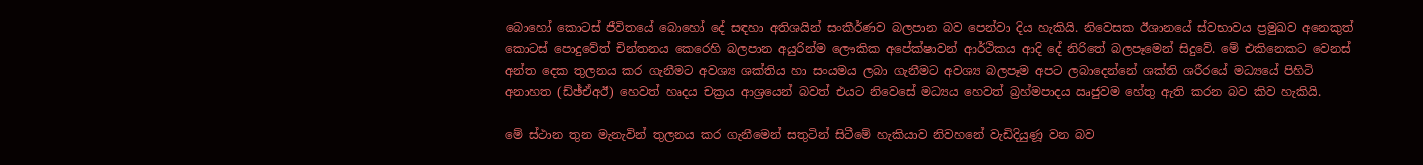බොහෝ කොටස් ජීවිතයේ බොහෝ දේ සඳහා අතිශයින් සංකීර්ණව බලපාන බව පෙන්වා දිය හැකියි. නිවෙසක ඊශානයේ ස්වභාවය ප්‍රමුඛව අනෙකුත් කොටස් පොදුවේත් චින්තනය කෙරෙහි බලපාන අයුරින්ම ලෞකික අපේක්ෂාවන් ආර්ථිකය ආදි දේ නිරිතේ බලපෑමෙන් සිදුවේ. මේ එකිනෙකට වෙනස් අන්ත දෙක තුලනය කර ගැනීමට අවශ්‍ය ශක්තිය හා සංයමය ලබා ගැනීමට අවශ්‍ය බලපෑම අපට ලබාදෙන්නේ ශක්ති ශරීරයේ මධ්‍යයේ පිහිටි අනාහත (ඩ්ඡ්ඒඅඊ) හෙවත් හෘදය චක්‍රය ආශ්‍රයෙන් බවත් එයට නිවෙසේ මධ්‍යය හෙවත් බ්‍රහ්මපාදය ඍජුවම හේතු ඇති කරන බව කිව හැකියි.

මේ ස්ථාන තුන මැනැවින් තුලනය කර ගැනීමෙන් සතුටින් සිටීමේ හැකියාව නිවහනේ වැඩිදියුණූ වන බව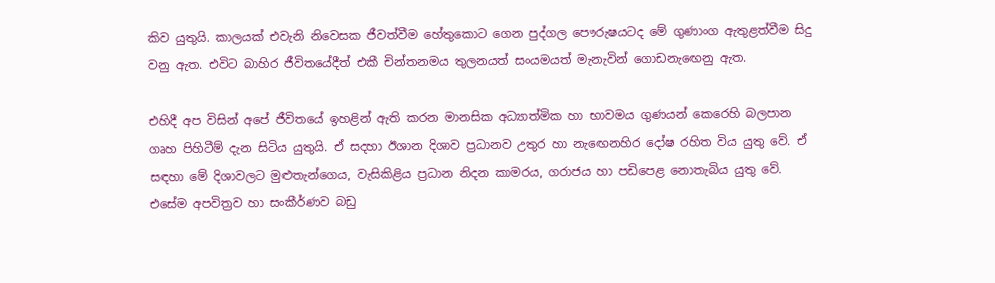කිව යුතුයි. කාලයක් එවැනි නිවෙසක ජීවත්වීම හේතුකොට ගෙන පුද්ගල පෞරුෂයටද මේ ගුණාංග ඇතුළත්වීම සිදු වනු ඇත. එවිට බාහිර ජීවිතයේදීත් එකී චින්තනමය තුලනයත් සංයමයත් මැනැවින් ගොඩනැඟෙනු ඇත.

එහිදී අප විසින් අපේ ජීවිතයේ ඉහළින් ඇති කරන මානසික අධ්‍යාත්මික හා භාවමය ගුණයන් කෙරෙහි බලපාන ගෘහ පිහිටීම් දැන සිටිය යුතුයි. ඒ සදහා ඊශාන දිශාව ප්‍රධානව උතුර හා නැඟෙනහිර දෝෂ රහිත විය යුතු වේ. ඒ සඳහා මේ දිශාවලට මුළුතැන්ගෙය, වැසිකිළිය ප්‍රධාන නිදන කාමරය, ගරාජය හා පඩිපෙළ නොතැබිය යුතු වේ. එසේම අපවිත්‍රව හා සංකීර්ණව බඩු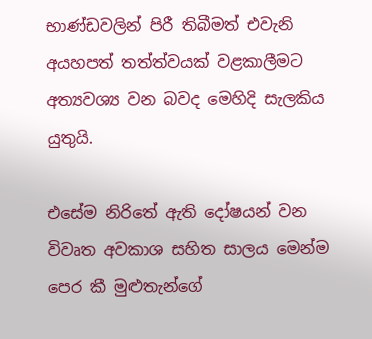භාණ්ඩවලින් පිරී තිබීමත් එවැනි අයහපත් තත්ත්වයක් වළකාලීමට අත්‍යවශ්‍ය වන බවද මෙහිදි සැලකිය යුතුයි.

එසේම නිරිතේ ඇති දෝෂයන් වන විවෘත අවකාශ සහිත සාලය මෙන්ම පෙර කී මුළුතැන්ගේ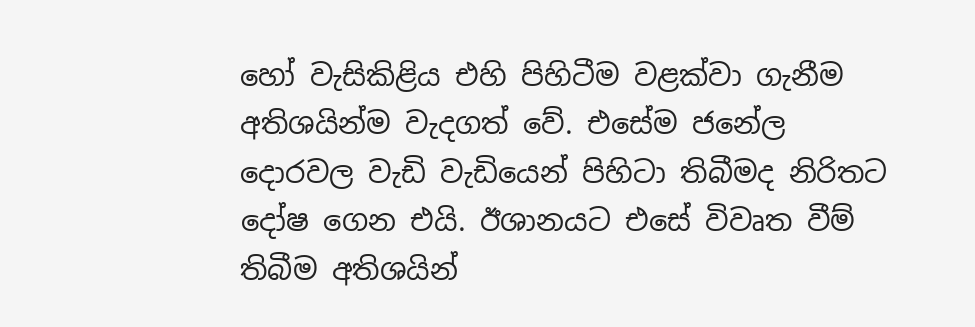හෝ වැසිකිළිය එහි පිහිටීම වළක්වා ගැනීම අතිශයින්ම වැදගත් වේ. එසේම ජනේල දොරවල වැඩි වැඩියෙන් පිහිටා තිබීමද නිරිතට දෝෂ ගෙන එයි. ඊශානයට එසේ විවෘත වීම් තිබීම අතිශයින්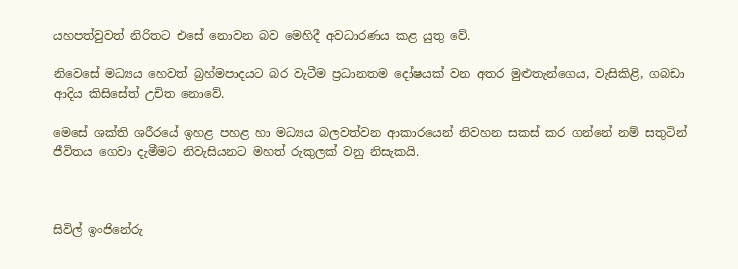යහපත්වුවත් නිරිතට එසේ නොවන බව මෙහිදී අවධාරණය කළ යුතු වේ.

නිවෙසේ මධ්‍යය හෙවත් බ්‍රහ්මපාදයට බර වැටීම ප්‍රධානතම දෝෂයක් වන අතර මුළුතැන්ගෙය, වැසිකිළි, ගබඩා ආදිය කිසිසේත් උචිත නොවේ.

මෙසේ ශක්ති ශරීරයේ ඉහළ පහළ හා මධ්‍යය බලවත්වන ආකාරයෙන් නිවහන සකස් කර ගන්නේ නම් සතුටින් ජීවිතය ගෙවා දැමීමට නිවැසියනට මහත් රුකුලක් වනු නිසැකයි.



සිවිල් ඉංජිනේරු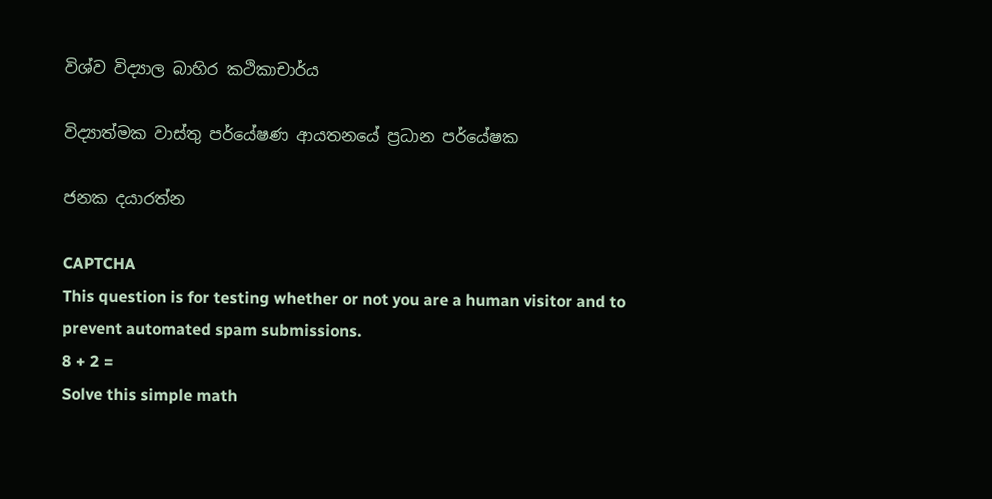විශ්ව විද්‍යාල බාහිර කථිකාචාර්ය

විද්‍යාත්මක වාස්තු පර්යේෂණ ආයතනයේ ප්‍රධාන පර්යේෂක

ජනක දයාරත්න

CAPTCHA
This question is for testing whether or not you are a human visitor and to prevent automated spam submissions.
8 + 2 =
Solve this simple math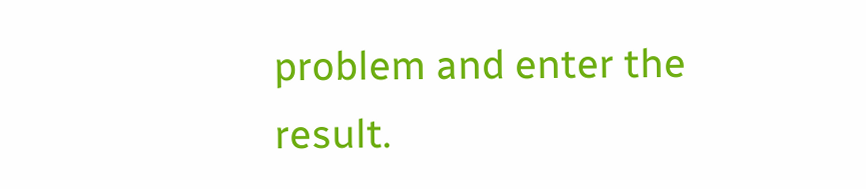problem and enter the result.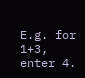E.g. for 1+3, enter 4.